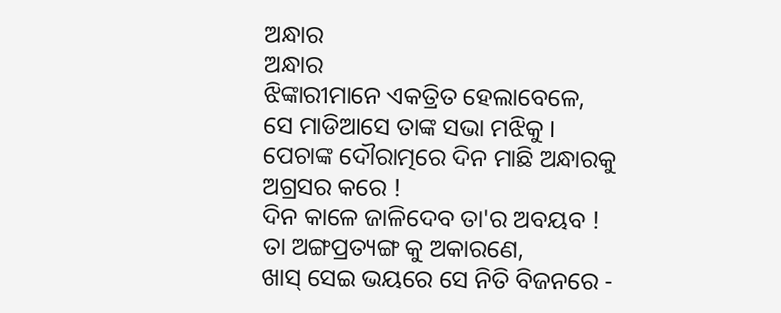ଅନ୍ଧାର
ଅନ୍ଧାର
ଝିଙ୍କାରୀମାନେ ଏକତ୍ରିତ ହେଲାବେଳେ,
ସେ ମାଡିଆସେ ତାଙ୍କ ସଭା ମଝିକୁ ।
ପେଚାଙ୍କ ଦୌରାତ୍ମରେ ଦିନ ମାଛି ଅନ୍ଧାରକୁ ଅଗ୍ରସର କରେ !
ଦିନ କାଳେ ଜାଳିଦେବ ତା'ର ଅବୟବ !
ତା ଅଙ୍ଗପ୍ରତ୍ୟଙ୍ଗ କୁ ଅକାରଣେ,
ଖାସ୍ ସେଇ ଭୟରେ ସେ ନିତି ବିଜନରେ -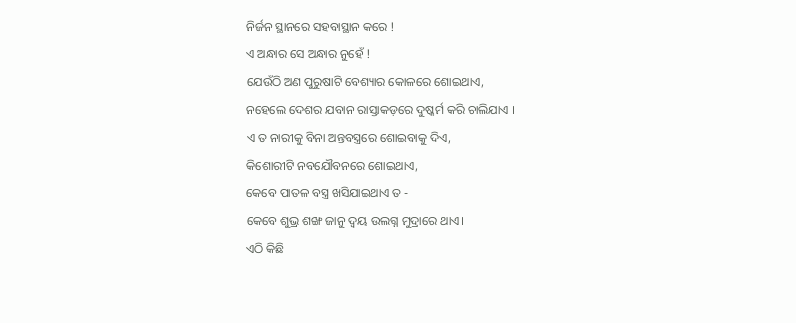ନିର୍ଜନ ସ୍ଥାନରେ ସହବାସ୍ଥାନ କରେ !
ଏ ଅନ୍ଧାର ସେ ଅନ୍ଧାର ନୁହେଁ !
ଯେଉଁଠି ଅଣ ପୁରୁଷାଟି ବେଶ୍ୟାର କୋଳରେ ଶୋଇଥାଏ,
ନହେଲେ ଦେଶର ଯବାନ ରାସ୍ତାକଡ଼ରେ ଦୁଷ୍କର୍ମ କରି ଚାଲିଯାଏ ।
ଏ ତ ନାରୀକୁ ବିନା ଅନ୍ତବସ୍ତ୍ରରେ ଶୋଇବାକୁ ଦିଏ,
କିଶୋରୀଟି ନବଯୌବନରେ ଶୋଇଥାଏ,
କେବେ ପାତଳ ବସ୍ତ୍ର ଖସିଯାଇଥାଏ ତ -
କେବେ ଶୁଭ୍ର ଶଙ୍ଖ ଜାନୁ ଦ୍ବୟ ଉଲଗ୍ନ ମୁଦ୍ରାରେ ଥାଏ।
ଏଠି କିଛି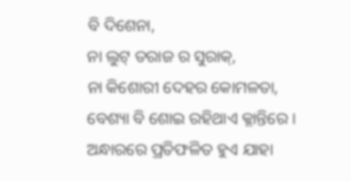ବି ଦିଶେନା,
ନା ଲୁଟ୍ ତରାଜ ର ସୁରାକ୍,
ନା କିଶୋରୀ ଦେହର କୋମଳତା,
ବେଶ୍ୟା ବି ଶୋଇ ରହିଥାଏ କ୍ଳାନ୍ତିରେ ।
ଅନ୍ଧାରରେ ପ୍ରତିଫଳିତ ହୁଏ ଯାହା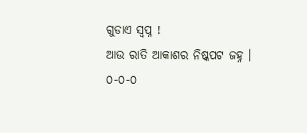ଗୁଡାଏ ସ୍ବପ୍ନ !
ଆଉ ରାତି ଆକାଶର ନିଷ୍କପଟ ଜହ୍ନ ।
୦-୦-୦